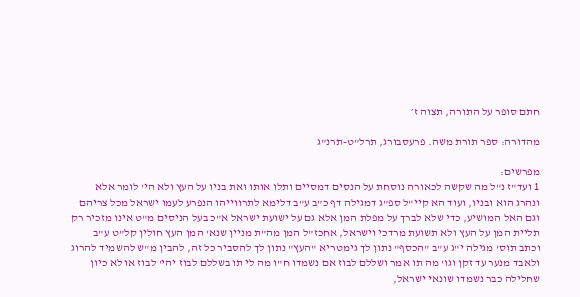חתם סופר על התורה, תצוה ז׳

מהדורה: ספר תורת משה. פרעסבורג, תרל"ט-תרנ"ג

מפרשים:
1 ועד"ז נ"ל מה שקשה לכאורה נוסחת על הנסים דמסיים ותלו אותו ואת בניו על העץ ולא הי' לומר אלא ונהרג הוא ובניו, ועוד הא קיי"ל ספ"ג דמגילה דף כ"ב ע"ב דלימא לתרווייהו הנפרע לעמו ישראל מכל צריהם וגם האל המושיע, כדי שלא לברך על מפלת המן אלא גם על ישועת ישראל א"כ בעל הניסים מ"ט אינו מזכיר רק תליית המן על העץ ולא תשועת מרדכי וישראל, אחכז"ל המן מה"ת מניין שנא' המן העץ חולין קל"ט ע"ב וכתב תוס' מגילה י"ג ע"ב "הכסף" נתון לך גימטריא "העץ" נתון לך להסביר כל זה, להבין מ"ש להשמיד להרוג ולאבד מנער עד זקן וגו' מה תו אמר ושללם לבוז אם נשמדו ח"ו מה לי תו בשללם לבוז יהי' לבוז או לא כיון שחלילה כבר נשמדו שונאי ישראל,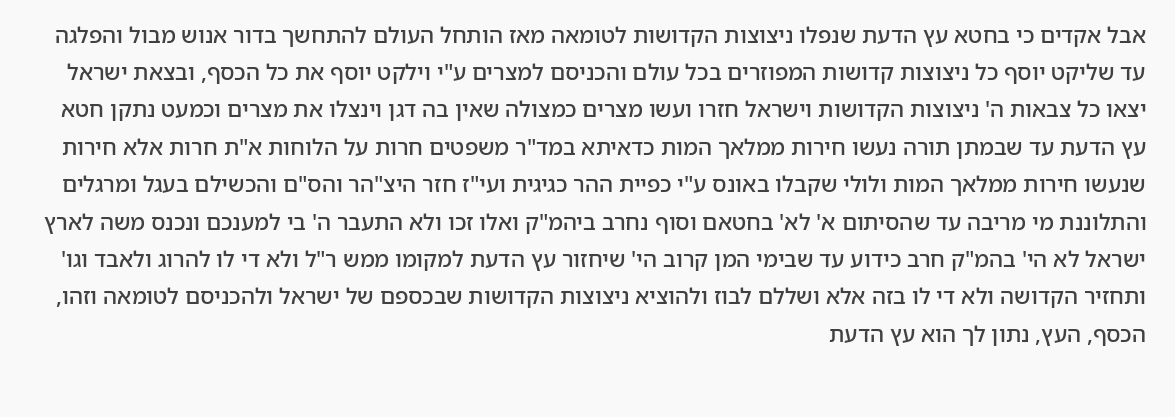אבל אקדים כי בחטא עץ הדעת שנפלו ניצוצות הקדושות לטומאה מאז הותחל העולם להתחשך בדור אנוש מבול והפלגה עד שליקט יוסף כל ניצוצות קדושות המפוזרים בכל עולם והכניסם למצרים ע"י וילקט יוסף את כל הכסף, ובצאת ישראל יצאו כל צבאות ה' ניצוצות הקדושות וישראל חזרו ועשו מצרים כמצולה שאין בה דגן וינצלו את מצרים וכמעט נתקן חטא עץ הדעת עד שבמתן תורה נעשו חירות ממלאך המות כדאיתא במד"ר משפטים חרות על הלוחות א"ת חרות אלא חירות שנעשו חירות ממלאך המות ולולי שקבלו באונס ע"י כפיית ההר כגיגית ועי"ז חזר היצ"הר והס"ם והכשילם בעגל ומרגלים והתלוננת מי מריבה עד שהסיתום א' לא' בחטאם וסוף נחרב ביהמ"ק ואלו זכו ולא התעבר ה' בי למענכם ונכנס משה לארץ ישראל לא הי' בהמ"ק חרב כידוע עד שבימי המן קרוב הי' שיחזור עץ הדעת למקומו ממש ר"ל ולא די לו להרוג ולאבד וגו' ותחזיר הקדושה ולא די לו בזה אלא ושללם לבוז ולהוציא ניצוצות הקדושות שבכספם של ישראל ולהכניסם לטומאה וזהו, הכסף, העץ, נתון לך הוא עץ הדעת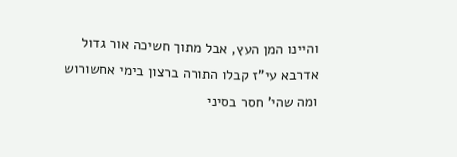והיינו המן העץ, אבל מתוך חשיכה אור גדול אדרבא עי"ז קבלו התורה ברצון בימי אחשורוש ומה שהי' חסר בסיני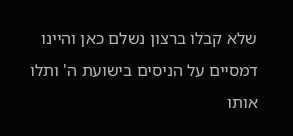שלא קבלו ברצון נשלם כאן והיינו דמסיים על הניסים בישועת ה' ותלו אותו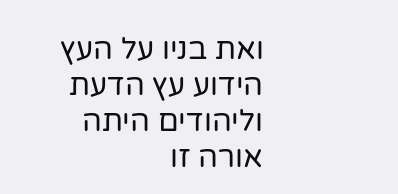ואת בניו על העץ הידוע עץ הדעת וליהודים היתה אורה זו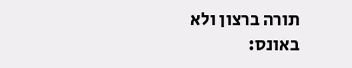תורה ברצון ולא באונס: